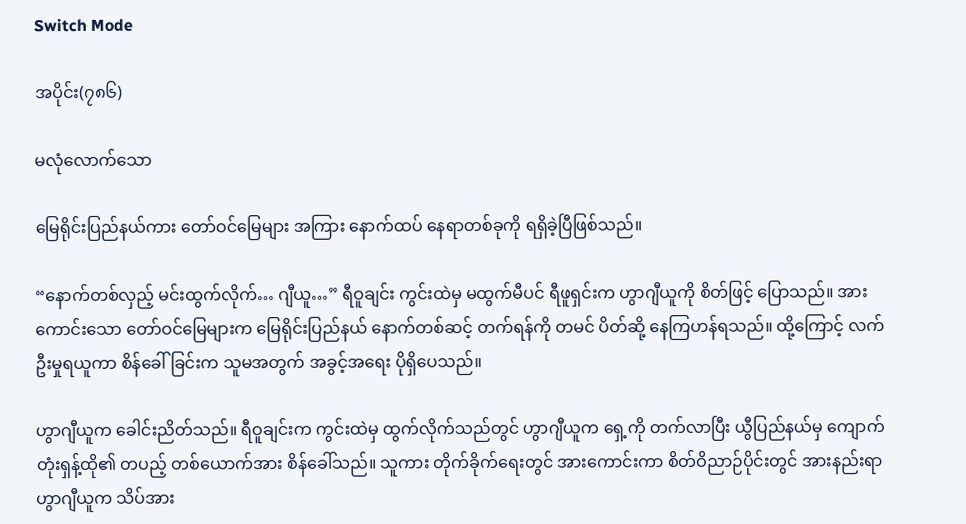Switch Mode

အပိုင်း(၇၈၆)

မလုံလောက်သော

မြေရိုင်းပြည်နယ်ကား တော်ဝင်မြေများ အကြား နောက်ထပ် နေရာတစ်ခုကို ရရှိခဲ့ပြီဖြစ်သည်။

“နောက်တစ်လှည့် မင်းထွက်လိုက်… ဂျီယူ…” ရီဝူချင်း ကွင်းထဲမှ မထွက်မီပင် ရီဖူရှင်းက ဟွာဂျီယူကို စိတ်ဖြင့် ပြောသည်။ အားကောင်းသော တော်ဝင်မြေများက မြေရိုင်းပြည်နယ် နောက်တစ်ဆင့် တက်ရန်ကို တမင် ပိတ်ဆို့ နေကြဟန်ရသည်။ ထို့ကြောင့် လက်ဦးမှုရယူကာ စိန်ခေါ်ခြင်းက သူမအတွက် အခွင့်အရေး ပိုရှိပေသည်။

ဟွာဂျီယူက ခေါင်းညိတ်သည်။ ရီဝူချင်းက ကွင်းထဲမှ ထွက်လိုက်သည်တွင် ဟွာဂျီယူက ရှေ့ကို တက်လာပြီး ယွီပြည်နယ်မှ ကျောက်တုံးရှန့်ထို၏ တပည့် တစ်ယောက်အား စိန်ခေါ်သည်။ သူကား တိုက်ခိုက်ရေးတွင် အားကောင်းကာ စိတ်ဝိညာဉ်ပိုင်းတွင် အားနည်းရာ ဟွာဂျီယူက သိပ်အား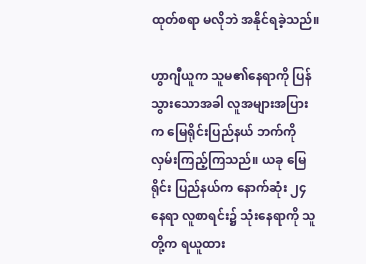ထုတ်စရာ မလိုဘဲ အနိုင်ရခဲ့သည်။

ဟွာဂျီယူက သူမ၏နေရာကို ပြန်သွားသောအခါ လူအများအပြားက မြေရိုင်းပြည်နယ် ဘက်ကို လှမ်းကြည့်ကြသည်။ ယခု မြေရိုင်း ပြည်နယ်က နောက်ဆုံး ၂၄နေရာ လူစာရင်း၌ သုံးနေရာကို သူတို့က ရယူထား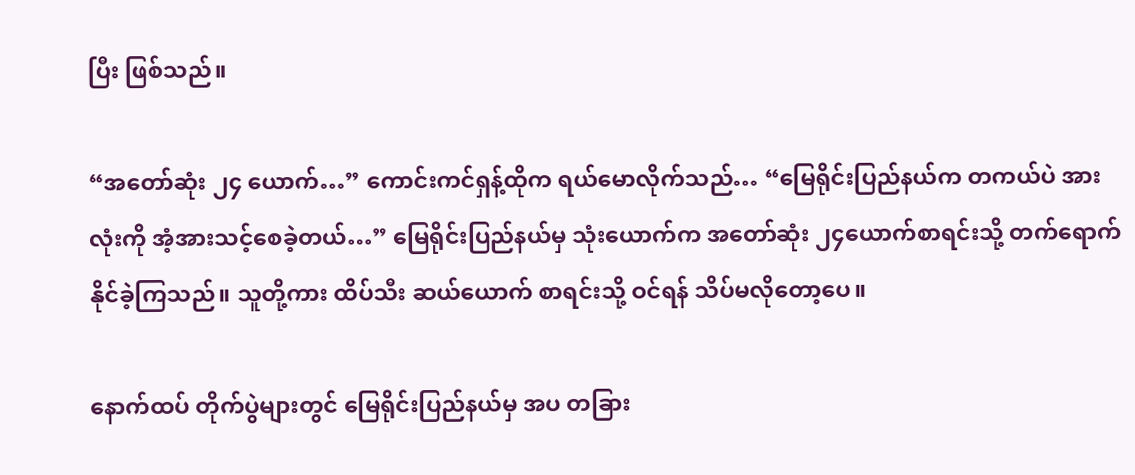ပြီး ဖြစ်သည်။

“အတော်ဆုံး ၂၄ ယောက်…” ကောင်းကင်ရှန့်ထိုက ရယ်မောလိုက်သည်… “မြေရိုင်းပြည်နယ်က တကယ်ပဲ အားလုံးကို အံ့အားသင့်စေခဲ့တယ်…” မြေရိုင်းပြည်နယ်မှ သုံးယောက်က အတော်ဆုံး ၂၄ယောက်စာရင်းသို့ တက်ရောက် နိုင်ခဲ့ကြသည်။ သူတို့ကား ထိပ်သီး ဆယ်ယောက် စာရင်းသို့ ဝင်ရန် သိပ်မလိုတော့ပေ။

နောက်ထပ် တိုက်ပွဲများတွင် မြေရိုင်းပြည်နယ်မှ အပ တခြား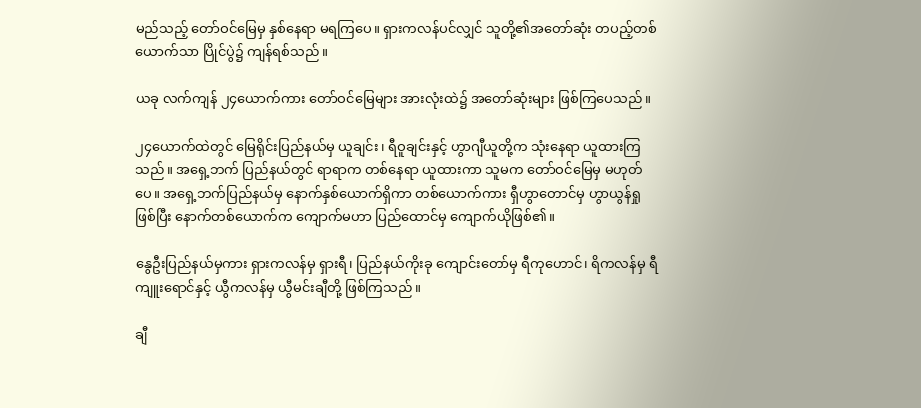မည်သည့် တော်ဝင်မြေမှ နှစ်နေရာ မရကြပေ။ ရှားကလန်ပင်လျှင် သူတို့၏အတော်ဆုံး တပည့်တစ်ယောက်သာ ပြိုင်ပွဲ၌ ကျန်ရစ်သည်။

ယခု လက်ကျန် ၂၄ယောက်ကား တော်ဝင်မြေများ အားလုံးထဲ၌ အတော်ဆုံးများ ဖြစ်ကြပေသည်။

၂၄ယောက်ထဲတွင် မြေရိုင်းပြည်နယ်မှ ယူချင်း၊ ရီဝူချင်းနှင့် ဟွာဂျီယူတို့က သုံးနေရာ ယူထားကြသည်။ အရှေ့ဘက် ပြည်နယ်တွင် ရာရာက တစ်နေရာ ယူထားကာ သူမက တော်ဝင်မြေမှ မဟုတ်ပေ။ အရှေ့ဘက်ပြည်နယ်မှ နောက်နှစ်ယောက်ရှိကာ တစ်ယောက်ကား ရှီဟွာတောင်မှ ဟွာယွန်ရှုဖြစ်ပြီး နောက်တစ်ယောက်က ကျောက်မဟာ ပြည်ထောင်မှ ကျောက်ယိုဖြစ်၏။

နွေဦးပြည်နယ်မှကား ရှားကလန်မှ ရှားရီ၊ ပြည်နယ်ကိုးခု ကျောင်းတော်မှ ရီကုဟောင်၊ ရိကလန်မှ ရီကျူးရောင်နှင့် ယွီကလန်မှ ယွီမင်းချီတို့ ဖြစ်ကြသည်။

ချီ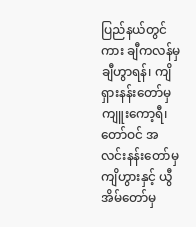ပြည်နယ်တွင်ကား ချီကလန်မှ ချီဟွာရန်၊ ကျိရှားနန်းတော်မှ ကျူးကော့ရီ၊ တော်ဝင် အလင်းနန်းတော်မှ ကျိဟွားနှင့် ယွီအိမ်တော်မှ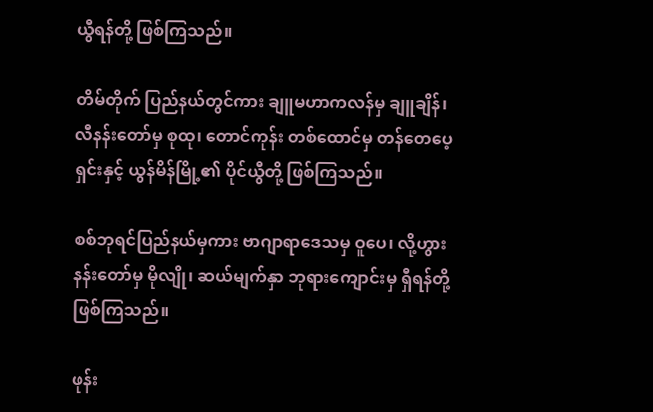ယွီရန်တို့ ဖြစ်ကြသည်။

တိမ်တိုက် ပြည်နယ်တွင်ကား ချူမဟာကလန်မှ ချူချိန်၊ လီနန်းတော်မှ စုထု၊ တောင်ကုန်း တစ်ထောင်မှ တန်တေပေ့ရှင်းနှင့် ယွန်မိန်မြို့၏ ပိုင်ယွီတို့ ဖြစ်ကြသည်။

စစ်ဘုရင်ပြည်နယ်မှကား ဗာဂျာရာဒေသမှ ဝူပေ၊ လို့ဟွားနန်းတော်မှ မိုလျို၊ ဆယ်မျက်နှာ ဘုရားကျောင်းမှ ရှီရန်တို့ ဖြစ်ကြသည်။

ဖုန်း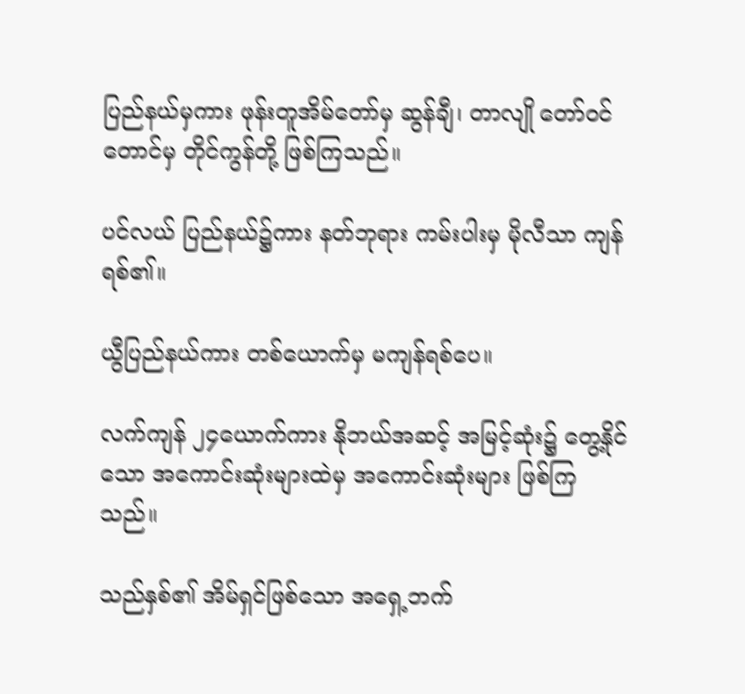ပြည်နယ်မှကား ဖုန်းတူအိမ်တော်မှ ဆွန်ချီ၊ တာလျို တော်ဝင်တောင်မှ တိုင်ကွန်တို့ ဖြစ်ကြသည်။

ပင်လယ် ပြည်နယ်၌ကား နတ်ဘုရား ကမ်းပါးမှ မိုလီသာ ကျန်ရစ်၏။

ယွီပြည်နယ်ကား တစ်ယောက်မှ မကျန်ရစ်ပေ။

လက်ကျန် ၂၄ယောက်ကား နိုဘယ်အဆင့် အမြင့်ဆုံး၌ တွေ့နိုင်သော အကောင်းဆုံးများထဲမှ အကောင်းဆုံးများ ဖြစ်ကြသည်။

သည်နှစ်၏ အိမ်ရှင်ဖြစ်သော အရှေ့ဘက်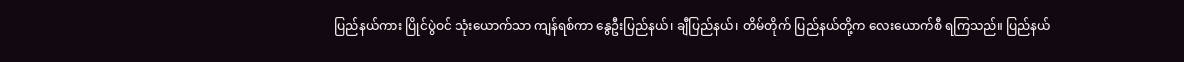ပြည်နယ်ကား ပြိုင်ပွဲဝင် သုံးယောက်သာ ကျန်ရစ်ကာ နွေဦးပြည်နယ်၊ ချီပြည်နယ်၊ တိမ်တိုက် ပြည်နယ်တို့က လေးယောက်စီ ရကြသည်။ ပြည်နယ်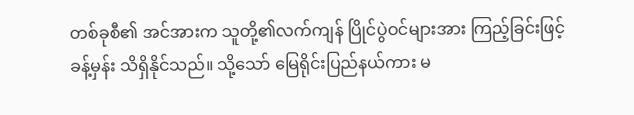တစ်ခုစီ၏ အင်အားက သူတို့၏လက်ကျန် ပြိုင်ပွဲဝင်များအား ကြည့်ခြင်းဖြင့် ခန့်မှန်း သိရှိနိုင်သည်။ သို့သော် မြေရိုင်းပြည်နယ်ကား မ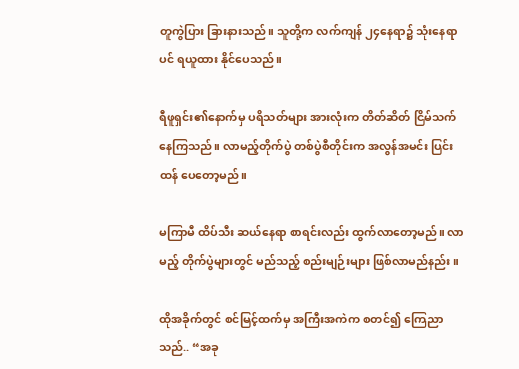တူကွဲပြား ခြားနားသည်။ သူတို့က လက်ကျန် ၂၄နေရာ၌ သုံးနေရာပင် ရယူထား နိုင်ပေသည်။

ရီဖူရှင်း၏နောက်မှ ပရိသတ်များ အားလုံးက တိတ်ဆိတ် ငြိမ်သက်နေကြသည်။ လာမည့်တိုက်ပွဲ တစ်ပွဲစီတိုင်းက အလွန်အမင်း ပြင်းထန် ပေတော့မည်။

မကြာမီ ထိပ်သီး ဆယ်နေရာ စာရင်းလည်း ထွက်လာတော့မည်။ လာမည့် တိုက်ပွဲများတွင် မည်သည့် စည်းမျဉ်းများ ဖြစ်လာမည်နည်း။

ထိုအခိုက်တွင် စင်မြင့်ထက်မှ အကြီးအကဲက စတင်၍ ကြေညာသည်.. “အခု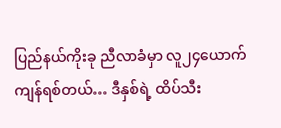ပြည်နယ်ကိုးခု ညီလာခံမှာ လူ၂၄ယောက် ကျန်ရစ်တယ်… ဒီနှစ်ရဲ့ ထိပ်သီး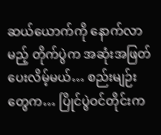ဆယ်ယောက်ကို နောက်လာမည့် တိုက်ပွဲက အဆုံးအဖြတ် ပေးလိမ့်မယ်… စည်းမျဉ်းတွေက… ပြိုင်ပွဲဝင်တိုင်းက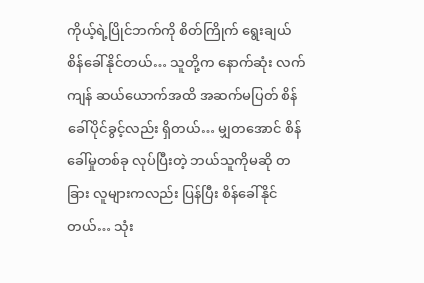ကိုယ့်ရဲ့ပြိုင်ဘက်ကို စိတ်ကြိုက် ရွေးချယ် စိန်ခေါ်နိုင်တယ်… သူတို့က နောက်ဆုံး လက်ကျန် ဆယ်ယောက်အထိ အဆက်မပြတ် စိန်ခေါ်ပိုင်ခွင့်လည်း ရှိတယ်… မျှတအောင် စိန်ခေါ်မှုတစ်ခု လုပ်ပြီးတဲ့ ဘယ်သူကိုမဆို တခြား လူများကလည်း ပြန်ပြီး စိန်ခေါ်နိုင်တယ်… သုံး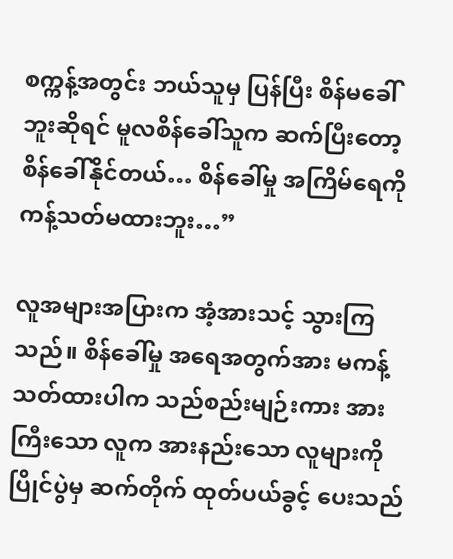စက္ကန့်အတွင်း ဘယ်သူမှ ပြန်ပြီး စိန်မခေါ်ဘူးဆိုရင် မူလစိန်ခေါ်သူက ဆက်ပြီးတော့ စိန်ခေါ်နိုင်တယ်… စိန်ခေါ်မှု အကြိမ်ရေကို ကန့်သတ်မထားဘူး…”

လူအများအပြားက အံ့အားသင့် သွားကြသည်။ စိန်ခေါ်မှု အရေအတွက်အား မကန့်သတ်ထားပါက သည်စည်းမျဉ်းကား အားကြီးသော လူက အားနည်းသော လူများကို ပြိုင်ပွဲမှ ဆက်တိုက် ထုတ်ပယ်ခွင့် ပေးသည်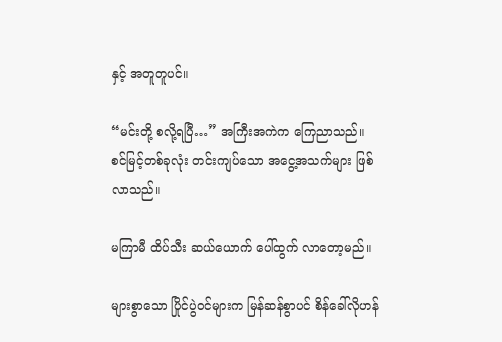နှင့် အတူတူပင်။

“မင်းတို့ စလို့ရပြီ…” အကြီးအကဲက ကြေညာသည်။ စင်မြင့်တစ်ခုလုံး တင်းကျပ်သော အငွေ့အသက်များ ဖြစ်လာသည်။

မကြာမီ ထိပ်သီး ဆယ်ယောက် ပေါ်ထွက် လာတော့မည်။

များစွာသော ပြိုင်ပွဲဝင်များက မြန်ဆန်စွာပင် စိန်ခေါ်လိုဟန်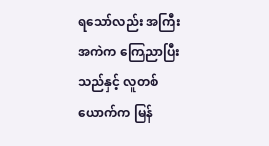ရသော်လည်း အကြီးအကဲက ကြေညာပြီးသည်နှင့် လူတစ်ယောက်က မြန်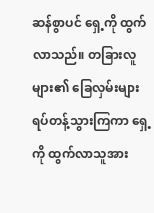ဆန်စွာပင် ရှေ့ကို ထွက်လာသည်။ တခြားလူများ၏ ခြေလှမ်းများ ရပ်တန့်သွားကြကာ ရှေ့ကို ထွက်လာသူအား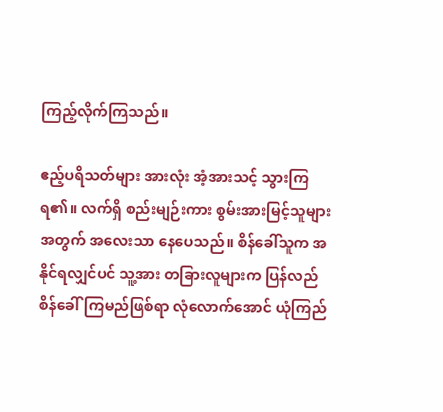ကြည့်လိုက်ကြသည်။

ဧည့်ပရိသတ်များ အားလုံး အံ့အားသင့် သွားကြရ၏။ လက်ရှိ စည်းမျဉ်းကား စွမ်းအားမြင့်သူများ အတွက် အလေးသာ နေပေသည်။ စိန်ခေါ်သူက အနိုင်ရလျှင်ပင် သူ့အား တခြားလူများက ပြန်လည် စိန်ခေါ်ကြမည်ဖြစ်ရာ လုံလောက်အောင် ယုံကြည်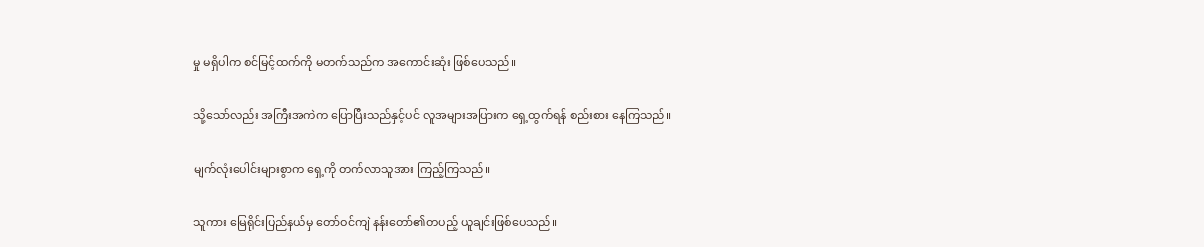မှု မရှိပါက စင်မြင့်ထက်ကို မတက်သည်က အကောင်းဆုံး ဖြစ်ပေသည်။

သို့သော်လည်း အကြီးအကဲက ပြောပြီးသည်နှင့်ပင် လူအများအပြားက ရှေ့ထွက်ရန် စည်းစား နေကြသည်။

မျက်လုံးပေါင်းများစွာက ရှေ့ကို တက်လာသူအား ကြည့်ကြသည်။

သူကား မြေရိုင်းပြည်နယ်မှ တော်ဝင်ကျဲ နန်းတော်၏တပည့် ယူချင်းဖြစ်ပေသည်။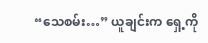“သေစမ်း…” ယူချင်းက ရှေ့ကို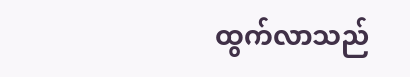ထွက်လာသည်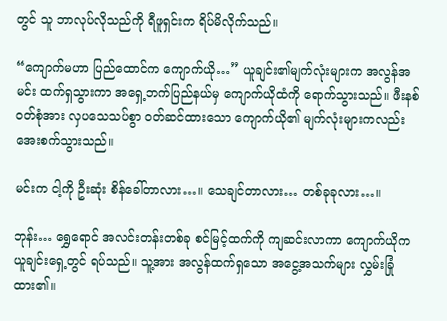တွင် သူ ဘာလုပ်လိုသည်ကို ရီဖူရှင်းက ရိပ်မိလိုက်သည်။

“ကျောက်မဟာ ပြည်ထောင်က ကျောက်ယို…” ယူချင်း၏မျက်လုံးများက အလွန်အမင်း ထက်ရှသွားကာ အရှေ့ဘက်ပြည်နယ်မှ ကျောက်ယိုထံကို ရောက်သွားသည်။ ဖီးနစ်ဝတ်စုံအား လှပသေသပ်စွာ ဝတ်ဆင်ထားသော ကျောက်ယို၏ မျက်လုံးများကလည်း အေးစက်သွားသည်။

မင်းက ငါ့ကို ဦးဆုံး စိန်ခေါ်တာလား…။ သေချင်တာလား… တစ်ခုခုလား…။

ဘုန်း… ရွှေရောင် အလင်းတန်းတစ်ခု စင်မြင့်ထက်ကို ကျဆင်းလာကာ ကျောက်ယိုက ယူချင်းရှေ့တွင် ရပ်သည်။ သူ့အား အလွန်ထက်ရှသော အငွေ့အသက်များ လွှမ်းခြုံထား၏။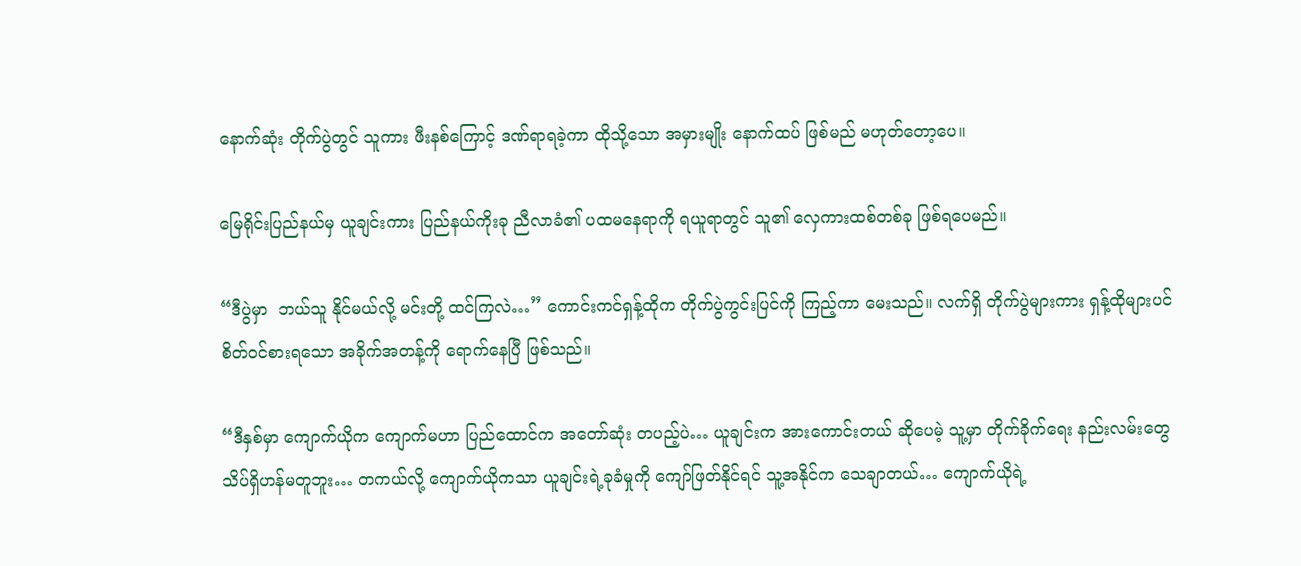နောက်ဆုံး တိုက်ပွဲတွင် သူကား ဖီးနစ်ကြောင့် ဒဏ်ရာရခဲ့ကာ ထိုသို့သော အမှားမျိုး နောက်ထပ် ဖြစ်မည် မဟုတ်တော့ပေ။

မြေရိုင်းပြည်နယ်မှ ယူချင်းကား ပြည်နယ်ကိုးခု ညီလာခံ၏ ပထမနေရာကို ရယူရာတွင် သူ၏ လှေကားထစ်တစ်ခု ဖြစ်ရပေမည်။

“ဒီပွဲမှာ  ဘယ်သူ နိုင်မယ်လို့ မင်းတို့ ထင်ကြလဲ…” ကောင်းကင်ရှန့်ထိုက တိုက်ပွဲကွင်းပြင်ကို ကြည့်ကာ မေးသည်။ လက်ရှိ တိုက်ပွဲများကား ရှန့်ထိုများပင် စိတ်ဝင်စားရသော အခိုက်အတန့်ကို ရောက်နေပြီ ဖြစ်သည်။

“ဒီနှစ်မှာ ကျောက်ယိုက ကျောက်မဟာ ပြည်ထောင်က အတော်ဆုံး တပည့်ပဲ… ယူချင်းက အားကောင်းတယ် ဆိုပေမဲ့ သူ့မှာ တိုက်ခိုက်ရေး နည်းလမ်းတွေ သိပ်ရှိဟန်မတူဘူး… တကယ်လို့ ကျောက်ယိုကသာ ယူချင်းရဲ့ခုခံမှုကို ကျော်ဖြတ်နိုင်ရင် သူ့အနိုင်က သေချာတယ်… ကျောက်ယိုရဲ့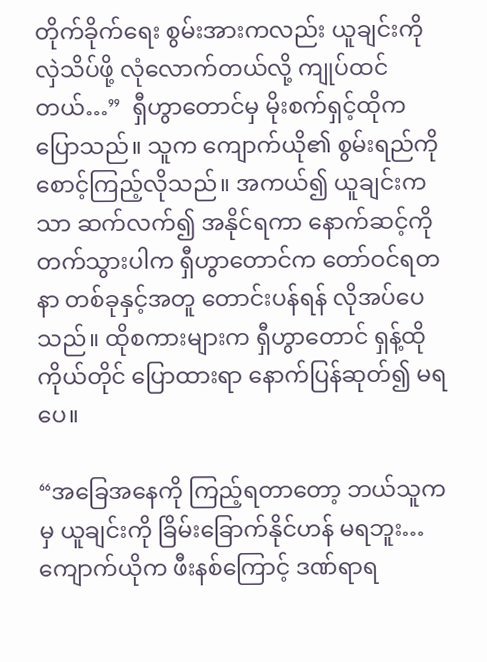တိုက်ခိုက်ရေး စွမ်းအားကလည်း ယူချင်းကို လှဲသိပ်ဖို့ လုံလောက်တယ်လို့ ကျုပ်ထင်တယ်…”  ရှီဟွာတောင်မှ မိုးစက်ရှင့်ထိုက ပြောသည်။ သူက ကျောက်ယို၏ စွမ်းရည်ကို စောင့်ကြည့်လိုသည်။ အကယ်၍ ယူချင်းကသာ ဆက်လက်၍ အနိုင်ရကာ နောက်ဆင့်ကို တက်သွားပါက ရှီဟွာတောင်က တော်ဝင်ရတနာ တစ်ခုနှင့်အတူ တောင်းပန်ရန် လိုအပ်ပေသည်။ ထိုစကားများက ရှီဟွာတောင် ရှန့်ထိုကိုယ်တိုင် ပြောထားရာ နောက်ပြန်ဆုတ်၍ မရပေ။

“အခြေအနေကို ကြည့်ရတာတော့ ဘယ်သူကမှ ယူချင်းကို ခြိမ်းခြောက်နိုင်ဟန် မရဘူး… ကျောက်ယိုက ဖီးနစ်ကြောင့် ဒဏ်ရာရ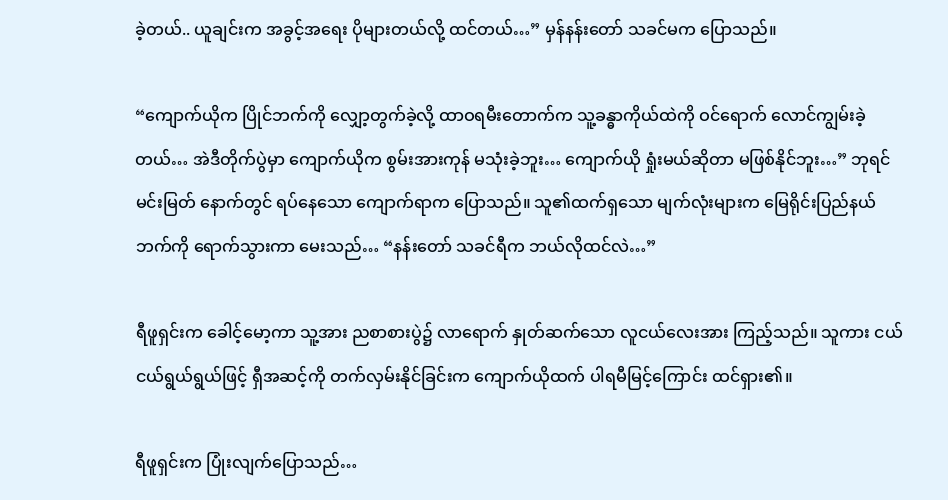ခဲ့တယ်.. ယူချင်းက အခွင့်အရေး ပိုများတယ်လို့ ထင်တယ်…” မှန်နန်းတော် သခင်မက ပြောသည်။

“ကျောက်ယိုက ပြိုင်ဘက်ကို လျှော့တွက်ခဲ့လို့ ထာဝရမီးတောက်က သူ့ခန္ဓာကိုယ်ထဲကို ဝင်ရောက် လောင်ကျွမ်းခဲ့တယ်… အဲဒီတိုက်ပွဲမှာ ကျောက်ယိုက စွမ်းအားကုန် မသုံးခဲ့ဘူး… ကျောက်ယို ရှုံးမယ်ဆိုတာ မဖြစ်နိုင်ဘူး…” ဘုရင်မင်းမြတ် နောက်တွင် ရပ်နေသော ကျောက်ရာက ပြောသည်။ သူ၏ထက်ရှသော မျက်လုံးများက မြေရိုင်းပြည်နယ် ဘက်ကို ရောက်သွားကာ မေးသည်… “နန်းတော် သခင်ရီက ဘယ်လိုထင်လဲ…”

ရီဖူရှင်းက ခေါင့်မော့ကာ သူ့အား ညစာစားပွဲ၌ လာရောက် နှုတ်ဆက်သော လူငယ်လေးအား ကြည့်သည်။ သူကား ငယ်ငယ်ရွယ်ရွယ်ဖြင့် ရှီအဆင့်ကို တက်လှမ်းနိုင်ခြင်းက ကျောက်ယိုထက် ပါရမီမြင့်ကြောင်း ထင်ရှား၏။

ရီဖူရှင်းက ပြုံးလျက်ပြောသည်…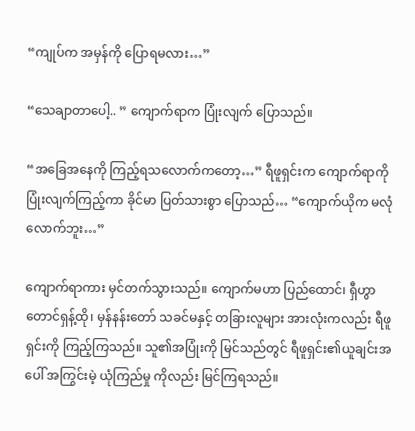“ကျုပ်က အမှန်ကို ပြောရမလား…”

“သေချာတာပေါ့.. ” ကျောက်ရာက ပြုံးလျက် ပြောသည်။

“အခြေအနေကို ကြည့်ရသလောက်ကတော့…” ရီဖူရှင်းက ကျောက်ရာကို ပြုံးလျက်ကြည့်ကာ ခိုင်မာ ပြတ်သားစွာ ပြောသည်… “ကျောက်ယိုက မလုံလောက်ဘူး…”

ကျောက်ရာကား မှင်တက်သွားသည်။ ကျောက်မဟာ ပြည်ထောင်၊ ရှီဟွာတောင်ရှန့်ထို၊ မှန်နန်းတော် သခင်မနှင့် တခြားလူများ အားလုံးကလည်း ရီဖူရှင်းကို ကြည့်ကြသည်။ သူ၏အပြုံးကို မြင်သည်တွင် ရီဖူရှင်း၏ယူချင်းအပေါ် အကြွင်းမဲ့ ယုံကြည်မှု ကိုလည်း မြင်ကြရသည်။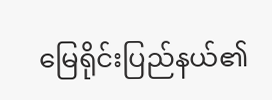မြေရိုင်းပြည်နယ်၏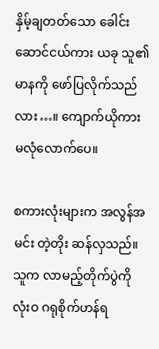နှိမ့်ချတတ်သော ခေါင်းဆောင်ငယ်ကား ယခု သူ၏မာနကို ဖော်ပြလိုက်သည်လား…။ ကျောက်ယိုကား မလုံလောက်ပေ။

စကားလုံးများက အလွန်အမင်း တဲ့တိုး ဆန်လှသည်။ သူက လာမည့်တိုက်ပွဲကို လုံးဝ ဂရုစိုက်ဟန်ရ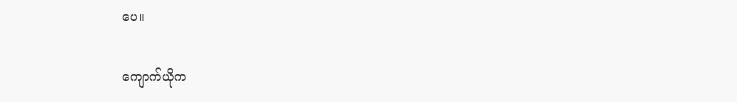ပေ။

ကျောက်ယိုက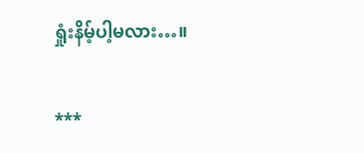ရှုံးနိမ့်ပါ့မလား…။

***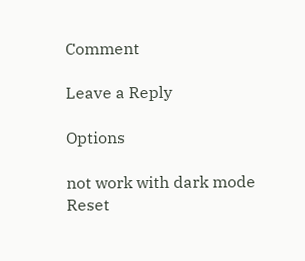Comment

Leave a Reply

Options

not work with dark mode
Reset